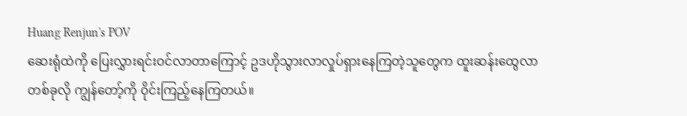Huang Renjun's POV
ဆေးရုံထဲကို ပြေးလွှားရင်းဝင်လာတာကြောင့် ဥဒဟိုသွားလာလှုပ်ရှားနေကြတဲ့သူတွေက ထူးဆန်းထွေလာတစ်ခုလို ကျွန်တော့်ကို ဝိုင်းကြည့်နေကြတယ်။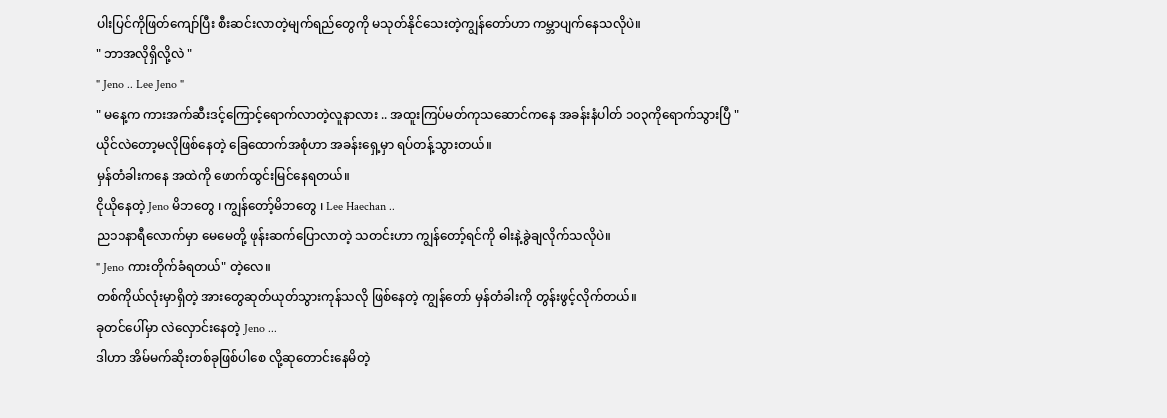ပါးပြင်ကိုဖြတ်ကျော်ပြီး စီးဆင်းလာတဲ့မျက်ရည်တွေကို မသုတ်နိုင်သေးတဲ့ကျွန်တော်ဟာ ကမ္ဘာပျက်နေသလိုပဲ။
" ဘာအလိုရှိလို့လဲ "
" Jeno .. Lee Jeno "
" မနေ့က ကားအက်ဆီးဒင့်ကြောင့်ရောက်လာတဲ့လူနာလား .. အထူးကြပ်မတ်ကုသဆောင်ကနေ အခန်းနံပါတ် ၁၀၃ကိုရောက်သွားပြီ "
ယိုင်လဲတော့မလိုဖြစ်နေတဲ့ ခြေထောက်အစုံဟာ အခန်းရှေ့မှာ ရပ်တန့်သွားတယ်။
မှန်တံခါးကနေ အထဲကို ဖောက်ထွင်းမြင်နေရတယ်။
ငိုယိုနေတဲ့ Jeno မိဘတွေ ၊ ကျွန်တော့်မိဘတွေ ၊ Lee Haechan ..
ည၁၁နာရီလောက်မှာ မေမေတို့ ဖုန်းဆက်ပြောလာတဲ့ သတင်းဟာ ကျွန်တော့်ရင်ကို ဓါးနဲ့ခွဲချလိုက်သလိုပဲ။
" Jeno ကားတိုက်ခံရတယ်" တဲ့လေ။
တစ်ကိုယ်လုံးမှာရှိတဲ့ အားတွေဆုတ်ယုတ်သွားကုန်သလို ဖြစ်နေတဲ့ ကျွန်တော် မှန်တံခါးကို တွန်းဖွင့်လိုက်တယ်။
ခုတင်ပေါ်မှာ လဲလှောင်းနေတဲ့ Jeno ...
ဒါဟာ အိမ်မက်ဆိုးတစ်ခုဖြစ်ပါစေ လို့ဆုတောင်းနေမိတဲ့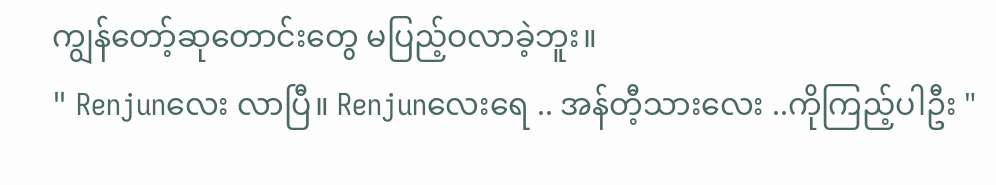ကျွန်တော့်ဆုတောင်းတွေ မပြည့်ဝလာခဲ့ဘူး။
" Renjunလေး လာပြီ။ Renjunလေးရေ .. အန်တီ့သားလေး ..ကိုကြည့်ပါဦး "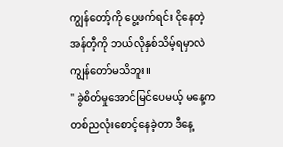ကျွန်တော့်ကို ပွေ့ဖက်ရင်း ငိုနေတဲ့ အန်တီ့ကို ဘယ်လိုနှစ်သိမ့်ရမှာလဲ ကျွန်တော်မသိဘူး။
" ခွဲစိတ်မှုအောင်မြင်ပေမယ့် မနေ့ကတစ်ညလုံးစောင့်နေခဲ့တာ ဒီနေ့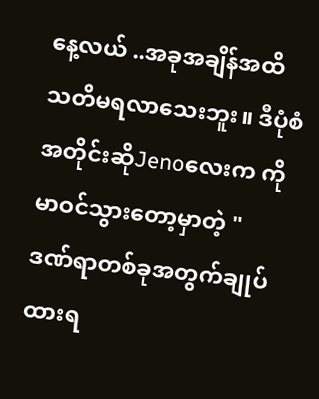နေ့လယ် ..အခုအချိန်အထိ သတိမရလာသေးဘူး။ ဒီပုံစံအတိုင်းဆိုJenoလေးက ကိုမာဝင်သွားတော့မှာတဲ့ "
ဒဏ်ရာတစ်ခုအတွက်ချုပ်ထားရ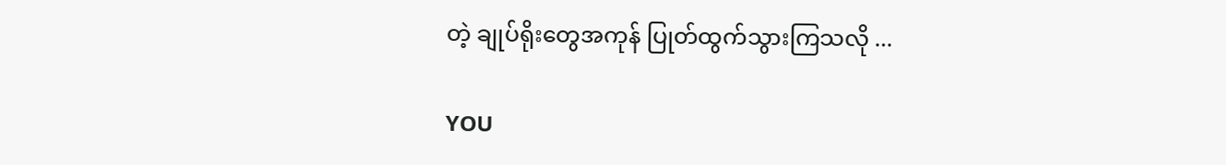တဲ့ ချုပ်ရိုးတွေအကုန် ပြုတ်ထွက်သွားကြသလို ...

YOU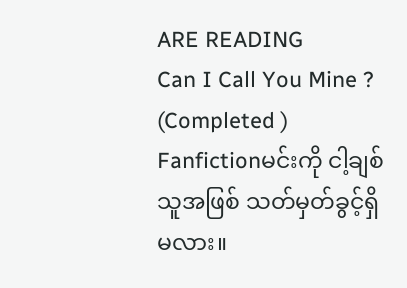ARE READING
Can I Call You Mine ? (Completed )
Fanfictionမင်းကို ငါ့ချစ်သူအဖြစ် သတ်မှတ်ခွင့်ရှိမလား။